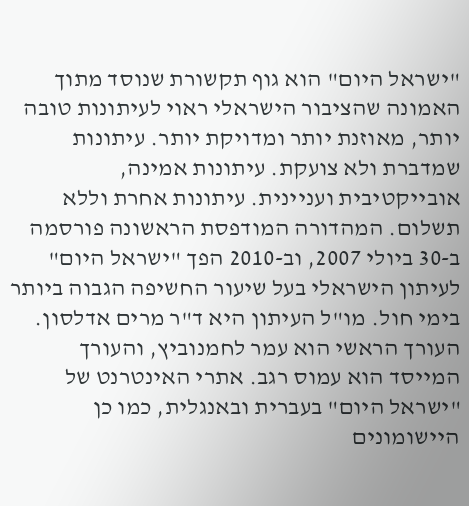"ישראל היום" הוא גוף תקשורת שנוסד מתוך האמונה שהציבור הישראלי ראוי לעיתונות טובה יותר, מאוזנת יותר ומדויקת יותר. עיתונות שמדברת ולא צועקת. עיתונות אמינה, אובייקטיבית ועניינית. עיתונות אחרת וללא תשלום. המהדורה המודפסת הראשונה פורסמה ב-30 ביולי 2007, וב-2010 הפך "ישראל היום" לעיתון הישראלי בעל שיעור החשיפה הגבוה ביותר בימי חול. מו"ל העיתון היא ד"ר מרים אדלסון. העורך הראשי הוא עמר לחמנוביץ, והעורך המייסד הוא עמוס רגב. אתרי האינטרנט של "ישראל היום" בעברית ובאנגלית, כמו כן היישומונים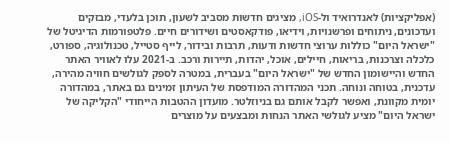(אפליקציות) לאנדרואיד ול-iOS, מציגים חדשות מסביב לשעון, תוכן בלעדי, מבזקים ועדכונים, ניתוחים ופרשנויות, וידיאו, פודקאסטים ושידורים חיים. פלטפורמות הדיגיטל של "ישראל היום" כוללות ערוצי חדשות ודעות, תרבות ובידור, לייף סטייל, טכנולוגיה, ספורט, כלכלה וצרכנות, בריאות, חיילים, אוכל, יהדות, תיירות ורכב. ב-2021 עלו לאוויר האתר החדש והיישומון החדש של "ישראל היום" בעברית, במטרה לספק לגולשים חוויה מהירה, עדכנית, בטוחה ונוחה. תכני המהדורה המודפסת של העיתון זמינים גם באתר, במהדורה יומית מקוונת, ואפשר לקבל אותם גם בניוזלטר. מועדון ההטבות הייחודי "הקליקה של ישראל היום" מציע לגולשי האתר הנחות ומבצעים על מוצרים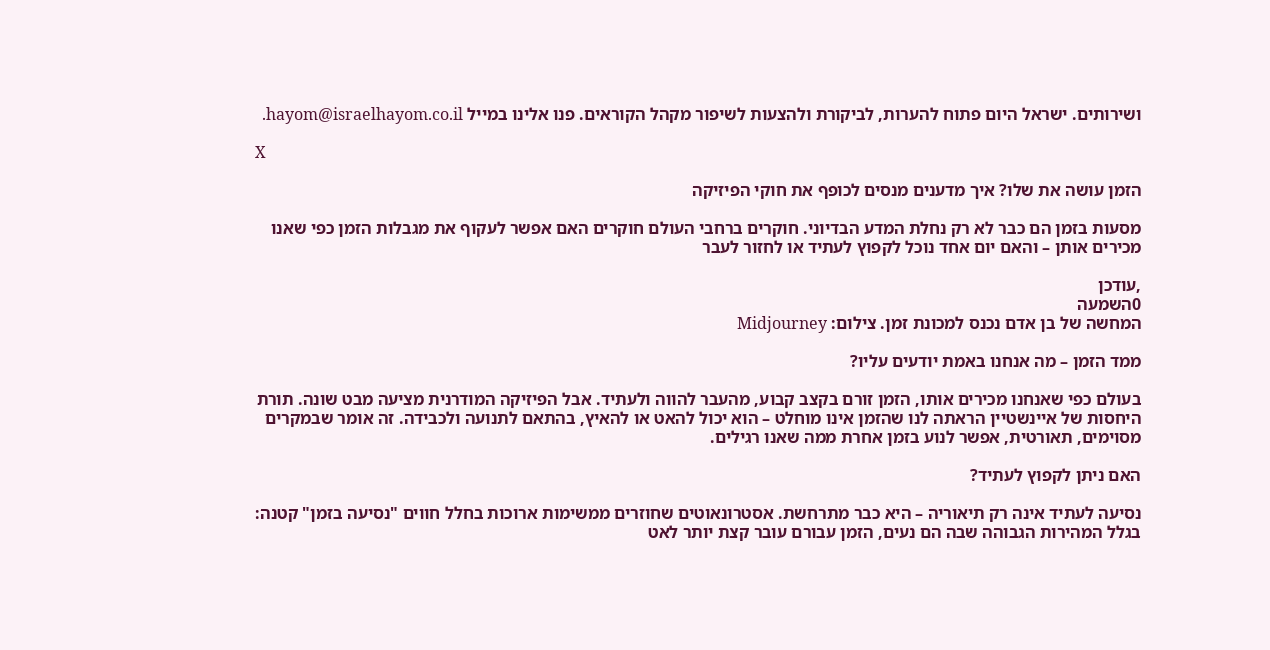ושירותים. ישראל היום פתוח להערות, לביקורת ולהצעות לשיפור מקהל הקוראים. פנו אלינו במייל hayom@israelhayom.co.il.

X

הזמן עושה את שלו? איך מדענים מנסים לכופף את חוקי הפיזיקה

מסעות בזמן הם כבר לא רק נחלת המדע הבדיוני. חוקרים ברחבי העולם חוקרים האם אפשר לעקוף את מגבלות הזמן כפי שאנו מכירים אותן – והאם יום אחד נוכל לקפוץ לעתיד או לחזור לעבר

,עודכן
0השמעה
המחשה של בן אדם נכנס למכונת זמן. צילום: Midjourney

ממד הזמן – מה אנחנו באמת יודעים עליו?

בעולם כפי שאנחנו מכירים אותו, הזמן זורם בקצב קבוע, מהעבר להווה ולעתיד. אבל הפיזיקה המודרנית מציעה מבט שונה. תורת היחסות של איינשטיין הראתה לנו שהזמן אינו מוחלט – הוא יכול להאט או להאיץ, בהתאם לתנועה ולכבידה. זה אומר שבמקרים מסוימים, תאורטית, אפשר לנוע בזמן אחרת ממה שאנו רגילים.

האם ניתן לקפוץ לעתיד?

נסיעה לעתיד אינה רק תיאוריה – היא כבר מתרחשת. אסטרונאוטים שחוזרים ממשימות ארוכות בחלל חווים "נסיעה בזמן" קטנה: בגלל המהירות הגבוהה שבה הם נעים, הזמן עבורם עובר קצת יותר לאט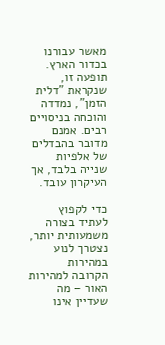מאשר עבורנו בכדור הארץ. תופעה זו, שנקראת "דלית הזמן", נמדדה והוכחה בניסויים רבים. אמנם מדובר בהבדלים של אלפיות שנייה בלבד, אך העיקרון עובד.

כדי לקפוץ לעתיד בצורה משמעותית יותר, נצטרך לנוע במהירות הקרובה למהירות האור – מה שעדיין אינו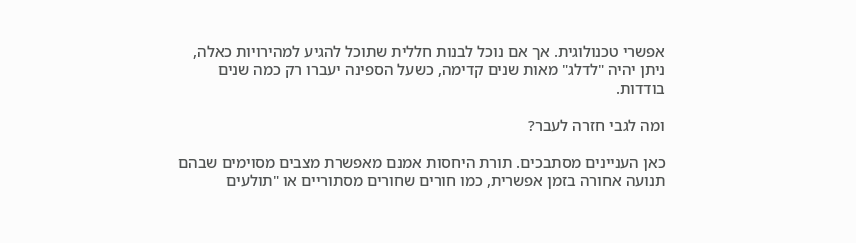אפשרי טכנולוגית. אך אם נוכל לבנות חללית שתוכל להגיע למהירויות כאלה, ניתן יהיה "לדלג" מאות שנים קדימה, כשעל הספינה יעברו רק כמה שנים בודדות.

ומה לגבי חזרה לעבר?

כאן העניינים מסתבכים. תורת היחסות אמנם מאפשרת מצבים מסוימים שבהם תנועה אחורה בזמן אפשרית, כמו חורים שחורים מסתוריים או "תולעים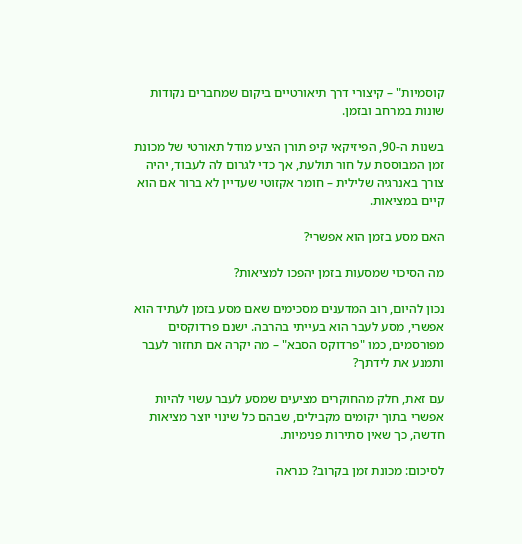קוסמיות" – קיצורי דרך תיאורטיים ביקום שמחברים נקודות שונות במרחב ובזמן.

בשנות ה-90, הפיזיקאי קיפ תורן הציע מודל תאורטי של מכונת זמן המבוססת על חור תולעת, אך כדי לגרום לה לעבוד, יהיה צורך באנרגיה שלילית – חומר אקזוטי שעדיין לא ברור אם הוא קיים במציאות.

האם מסע בזמן הוא אפשרי?

מה הסיכוי שמסעות בזמן יהפכו למציאות?

נכון להיום, רוב המדענים מסכימים שאם מסע בזמן לעתיד הוא אפשרי, מסע לעבר הוא בעייתי בהרבה. ישנם פרדוקסים מפורסמים, כמו "פרדוקס הסבא" – מה יקרה אם תחזור לעבר ותמנע את לידתך?

עם זאת, חלק מהחוקרים מציעים שמסע לעבר עשוי להיות אפשרי בתוך יקומים מקבילים, שבהם כל שינוי יוצר מציאות חדשה, כך שאין סתירות פנימיות.

לסיכום: מכונת זמן בקרוב? כנראה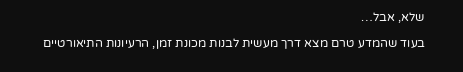שלא, אבל…

בעוד שהמדע טרם מצא דרך מעשית לבנות מכונת זמן, הרעיונות התיאורטיים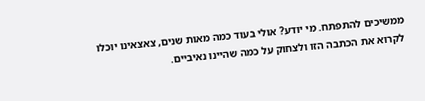ממשיכים להתפתח. מי יודע? אולי בעוד כמה מאות שנים, צאצאינו יוכלו לקרוא את הכתבה הזו ולצחוק על כמה שהיינו נאיביים.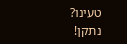טעינו? נתקן!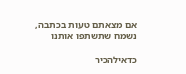אם מצאתם טעות בכתבה, נשמח שתשתפו אותנו

כדאילהכיר